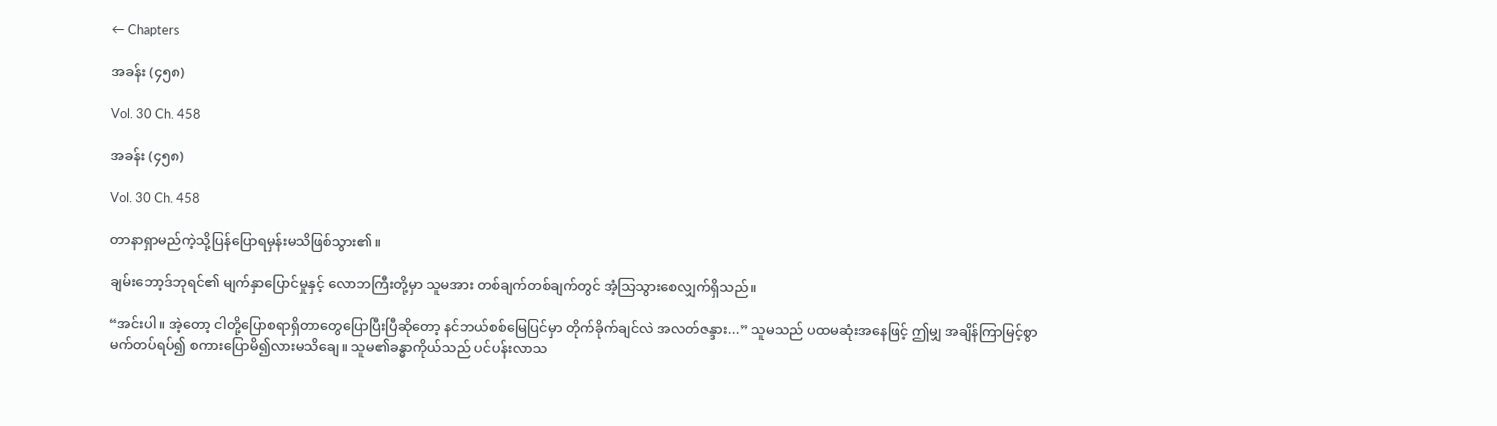← Chapters

အခန်း (၄၅၈)

Vol. 30 Ch. 458

အခန်း (၄၅၈)

Vol. 30 Ch. 458

တာနာရှာမည်ကဲ့သို့ပြန်ပြောရမှန်းမသိဖြစ်သွား၏။

ချမ်းဘော့ဒ်ဘုရင်၏ မျက်နှာပြောင်မှုနှင့် လောဘကြီးတို့မှာ သူမအား တစ်ချက်တစ်ချက်တွင် အံ့သြသွားစေလျှက်ရှိသည်။

“အင်းပါ။ အဲ့တော့ ငါတို့ပြောစရာရှိတာတွေပြောပြီးပြီဆိုတော့ နင်ဘယ်စစ်မြေပြင်မှာ တိုက်ခိုက်ချင်လဲ အလတ်ဇန္ဒား...” သူမသည် ပထမဆုံးအနေဖြင့် ဤမျှ အချိန်ကြာမြင့်စွာ မက်တပ်ရပ်၍ စကားပြောမိ၍လားမသိချေ။ သူမ၏ခန္ဓာကိုယ်သည် ပင်ပန်းလာသ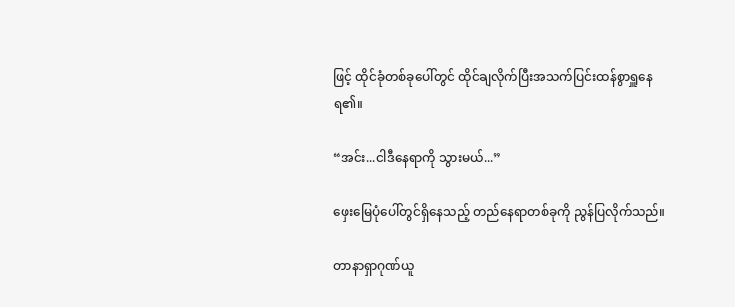ဖြင့် ထိုင်ခုံတစ်ခုပေါ်တွင် ထိုင်ချလိုက်ပြီးအသက်ပြင်းထန်စွာရှူနေရ၏။

“အင်း...ငါဒီနေရာကို သွားမယ်...”

ဖှေးမြေပုံပေါ်တွင်ရှိနေသည့် တည်နေရာတစ်ခုကို ညွန်ပြလိုက်သည်။

တာနာရှာဂုဏ်ယူ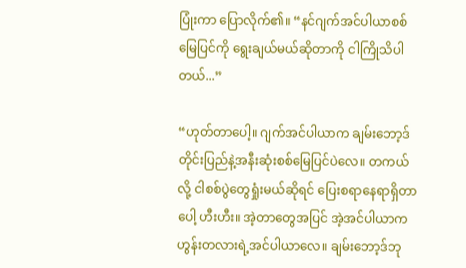ပြုံးကာ ပြောလိုက်၏။ “နင်ဂျက်အင်ပါယာစစ်မြေပြင်ကို ရွေးချယ်မယ်ဆိုတာကို ငါကြိုသိပါတယ်...”

“ဟုတ်တာပေါ့။ ဂျက်အင်ပါယာက ချမ်းဘော့ဒ်တိုင်းပြည်နဲ့အနီးဆုံးစစ်မြေပြင်ပဲလေ။ တကယ်လို့ ငါစစ်ပွဲတွေရှုံးမယ်ဆိုရင် ပြေးစရာနေရာရှိတာပေါ့ ဟီးဟီး။ အဲ့တာတွေအပြင် အဲ့အင်ပါယာက ဟွန်းတလားရဲ့အင်ပါယာလေ။ ချမ်းဘော့ဒ်ဘု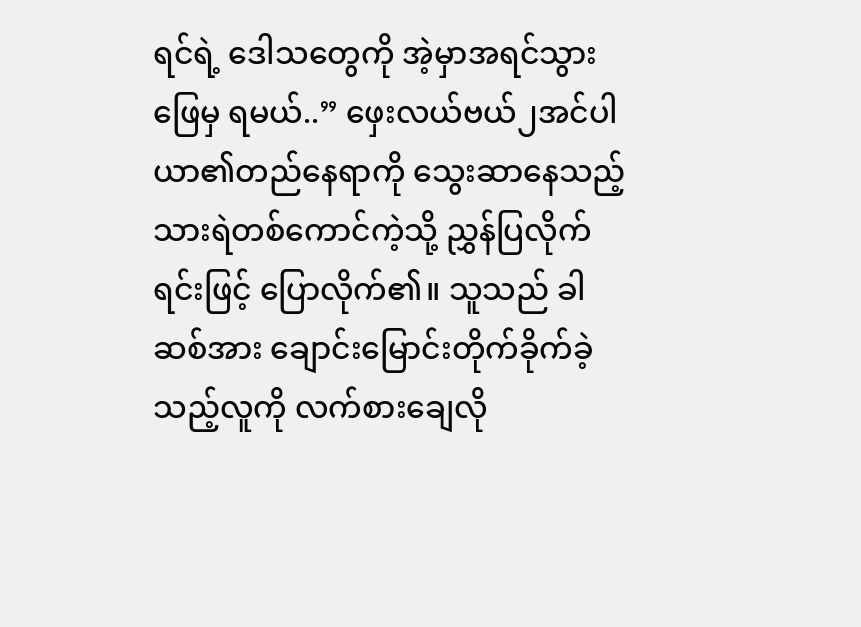ရင်ရဲ့ ဒေါသတွေကို အဲ့မှာအရင်သွားဖြေမှ ရမယ်..” ဖှေးလယ်ဗယ်၂အင်ပါယာ၏တည်နေရာကို သွေးဆာနေသည့်သားရဲတစ်ကောင်ကဲ့သို့ ညွှန်ပြလိုက်ရင်းဖြင့် ပြောလိုက်၏။ သူသည် ခါဆစ်အား ချောင်းမြောင်းတိုက်ခိုက်ခဲ့သည့်လူကို လက်စားချေလို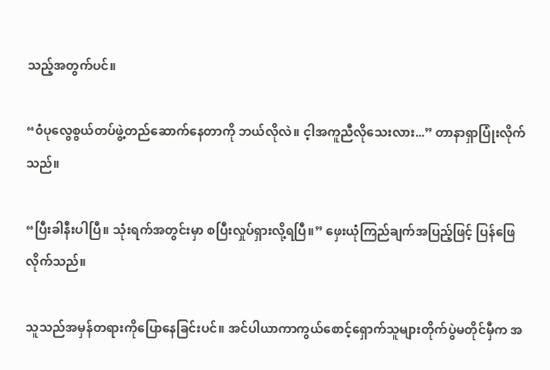သည့်အတွက်ပင်။

“၀ံပုလွေစွယ်တပ်ဖွဲ့တည်ဆောက်နေတာကို ဘယ်လိုလဲ။ င့ါအကူညီလိုသေးလား...” တာနာရှာပြုံးလိုက်သည်။

“ပြီးခါနီးပါပြီ။ သုံးရက်အတွင်းမှာ စပြီးလှုပ်ရှားလို့ရပြီ။” ဖှေးယုံကြည်ချက်အပြည့်ဖြင့် ပြန်ဖြေလိုက်သည်။

သူသည်အမှန်တရားကိုပြောနေခြင်းပင်။ အင်ပါယာကာကွယ်စောင့်ရှောက်သူများတိုက်ပွဲမတိုင်မှီက အ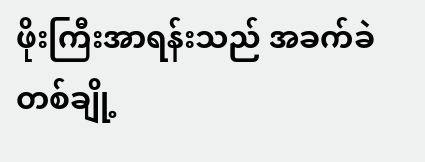ဖိုးကြီးအာရန်းသည် အခက်ခဲတစ်ချို့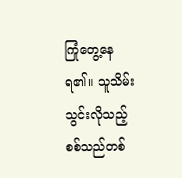ကြုံတွေ့နေရ၏။ သူသိမ်းသွင်းလိုသည့် စစ်သည်တစ်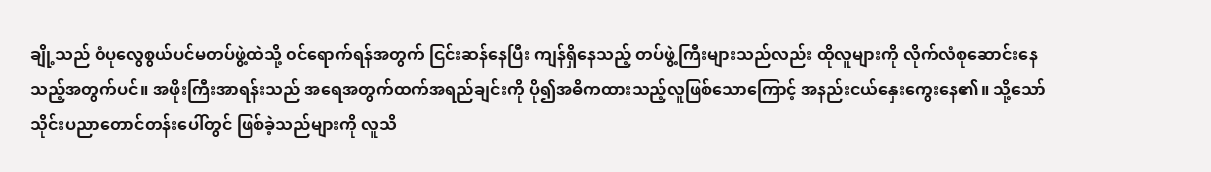ချို့သည် ၀ံပုလွေစွယ်ပင်မတပ်ဖွဲ့ထဲသို့ ၀င်ရောက်ရန်အတွက် ငြင်းဆန်နေပြီး ကျန်ရှိနေသည့် တပ်ဖွဲ့ကြီးများသည်လည်း ထိုလူများကို လိုက်လံစုဆောင်းနေသည့်အတွက်ပင်။ အဖိုးကြီးအာရန်းသည် အရေအတွက်ထက်အရည်ချင်းကို ပို၍အဓိကထားသည့်လူဖြစ်သောကြောင့် အနည်းငယ်နှေးကွေးနေ၏။ သို့သော် သိုင်းပညာတောင်တန်းပေါ်တွင် ဖြစ်ခဲ့သည်များကို လူသိ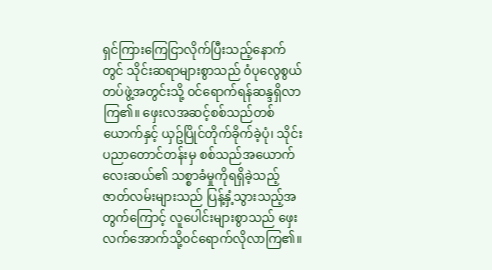ရှင်ကြားကြေငြာလိုက်ပြီးသည့်နောက်တွင် သိုင်းဆရာများစွာသည် ၀ံပုလွေစွယ်တပ်ဖွဲ့အတွင်းသို့ ၀င်ရောက်ရန်ဆန္ဒရှိလာကြ၏။ ဖှေးလအဆင့်စစ်သည်တစ်ယောက်နှင့် ယှဥ်ပြိုင်တိုက်ခိုက်ခဲ့ပုံ၊ သိုင်းပညာတောင်တန်းမှ စစ်သည်အယောက်လေးဆယ်၏ သစ္စာခံမှုကိုရရှိခဲ့သည့် ဇာတ်လမ်းများသည် ပြန့်နှံ့သွားသည့်အတွက်ကြောင့် လူပေါင်းများစွာသည် ဖှေးလက်အောက်သို့၀င်ရောက်လိုလာကြ၏။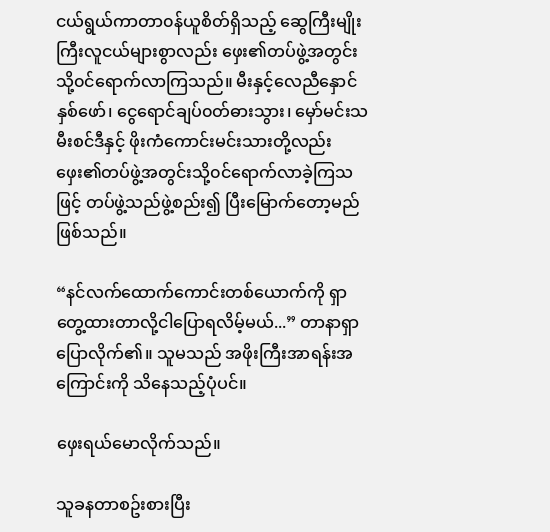ငယ်ရွယ်ကာတာ၀န်ယူစိတ်ရှိသည့် ဆွေကြီးမျိုးကြီးလူငယ်များစွာလည်း ဖှေး၏တပ်ဖွဲ့အတွင်းသို့၀င်ရောက်လာကြသည်။ မီးနှင့်လေညီနှောင်နှစ်ဖော်၊ ငွေရောင်ချပ်၀တ်ဓားသွား၊ မှော်မင်းသမီးစင်ဒီနှင့် ဖိုးကံကောင်းမင်းသားတို့လည်း ဖှေး၏တပ်ဖွဲ့အတွင်းသို့၀င်ရောက်လာခဲ့ကြသဖြင့် တပ်ဖွဲ့သည်ဖွဲ့စည်း၍ ပြီးမြောက်တော့မည်ဖြစ်သည်။

“နင်လက်ထောက်ကောင်းတစ်ယောက်ကို ရှာတွေ့ထားတာလို့ငါပြောရလိမ့်မယ်...” တာနာရှာပြောလိုက်၏။ သူမသည် အဖိုးကြီးအာရန်းအကြောင်းကို သိနေသည့်ပုံပင်။

ဖှေးရယ်မောလိုက်သည်။

သူခနတာစဥ်းစားပြီး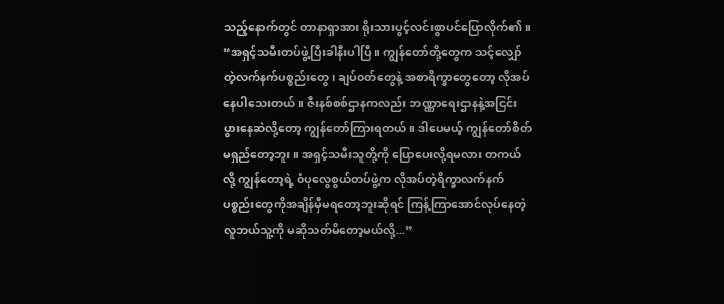သည့်နောက်တွင် တာနာရှာအား ရိုးသားပွင့်လင်းစွာပင်ပြောလိုက်၏။ “အရှင့်သမီးတပ်ဖွဲ့ပြီးခါနီးပါပြီ။ ကျွန်တော်တို့တွေက သင့်လျှော်တဲ့လက်နက်ပစ္စည်းတွေ၊ ချပ်၀တ်တွေနဲ့ အစာရိက္ခာတွေတော့ လိုအပ်နေပါသေးတယ်။ ဇီးနစ်စစ်ဌာနကလည်း ဘဏ္ဏာရေးဌာနနဲ့အငြင်းပွားနေဆဲလို့တော့ ကျွန်တော်ကြားရတယ်။ ဒါပေမယ့် ကျွန်တော်စိတ်မရှည်တော့ဘူး။ အရှင့်သမီးသူတို့ကို ပြောပေးလို့ရမလား တကယ်လို့ ကျွန်တော့ရဲ့ ၀ံပုလွေစွယ်တပ်ဖွဲ့က လိုအပ်တဲ့ရိက္ခာလက်နက်ပစ္စည်းတွေကိုအချိန်မှီမရတော့ဘူးဆိုရင် ကြန့်ကြာအောင်လုပ်နေတဲ့လူဘယ်သူ့ကို မဆိုသတ်မိတော့မယ်လို့...”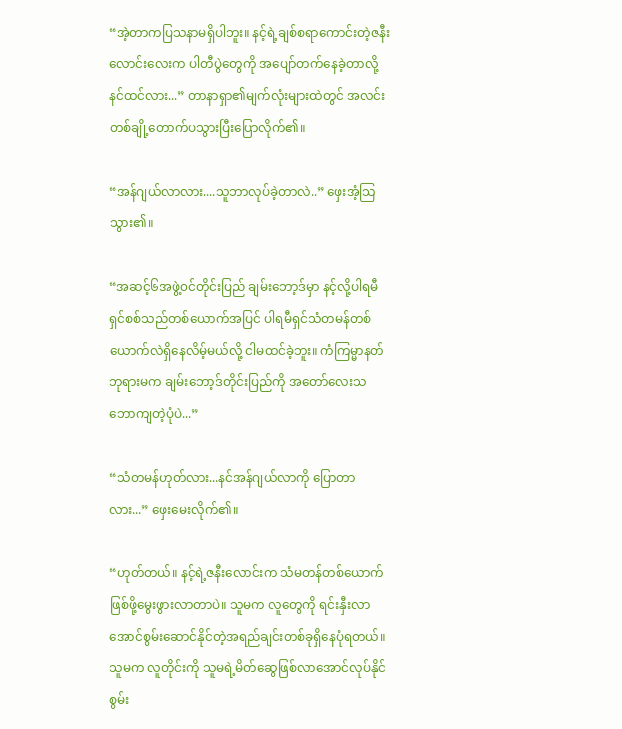“အဲ့တာကပြသနာမရှိပါဘူး။ နင့်ရဲ့ချစ်စရာကောင်းတဲ့ဇနီးလောင်းလေးက ပါတီပွဲတွေကို အပျော်တက်နေခဲ့တာလို့နင်ထင်လား...” တာနာရှာ၏မျက်လုံးများထဲတွင် အလင်းတစ်ချို့တောက်ပသွားပြီးပြောလိုက်၏။

“အန်ဂျယ်လာလား....သူဘာလုပ်ခဲ့တာလဲ..” ဖှေးအံ့သြသွား၏။

“အဆင့်၆အဖွဲ့၀င်တိုင်းပြည် ချမ်းဘော့ဒ်မှာ နင့်လို့ပါရမီရှင်စစ်သည်တစ်ယောက်အပြင် ပါရမီရှင်သံတမန်တစ်ယောက်လဲရှိနေလိမ့်မယ်လို့ ငါမထင်ခဲ့ဘူး။ ကံကြမ္မာနတ်ဘုရားမက ချမ်းဘော့ဒ်တိုင်းပြည်ကို အတော်လေးသဘောကျတဲ့ပုံပဲ...”

“သံတမန်ဟုတ်လား...နင်အန်ဂျယ်လာကို ပြောတာလား...” ဖှေးမေးလိုက်၏။

“ဟုတ်တယ်။ နင့်ရဲ့ဇနီးလောင်းက သံမတန်တစ်ယောက်ဖြစ်ဖို့မွေးဖွားလာတာပဲ။ သူမက လူတွေကို ရင်းနှီးလာအောင်စွမ်းဆောင်နိုင်တဲ့အရည်ချင်းတစ်ခုရှိနေပုံရတယ်။ သူမက လူတိုင်းကို သူမရဲ့မိတ်ဆွေဖြစ်လာအောင်လုပ်နိုင်စွမ်း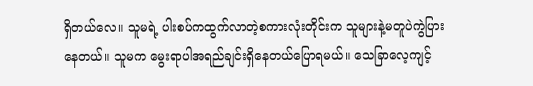ရှိတယ်လေ။ သူမရဲ့ ပါးစပ်ကထွက်လာတဲ့စကားလုံးတိုင်းက သူများနဲ့မတူပဲကွဲပြားနေတယ်။ သူမက မွေးရာပါအရည်ချင်းရှိနေတယ်ပြောရမယ်။ သေခြာလေ့ကျင့်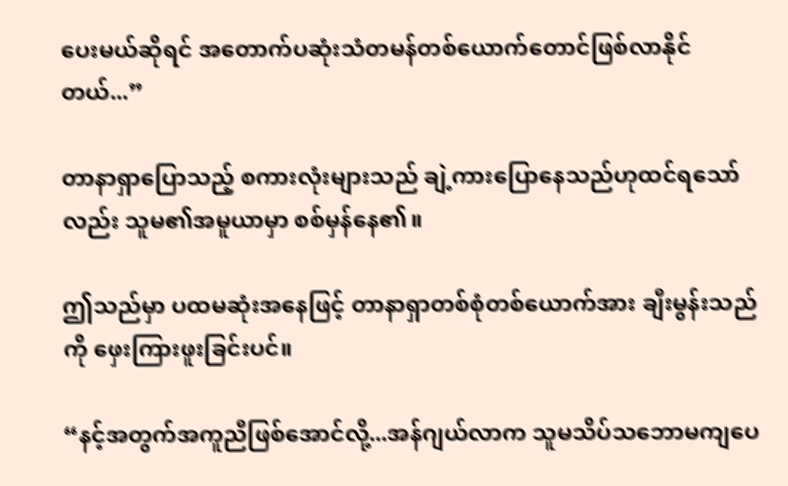ပေးမယ်ဆိုရင် အတောက်ပဆုံးသံတမန်တစ်ယောက်တောင်ဖြစ်လာနိုင်တယ်...”

တာနာရှာပြောသည့် စကားလုံးများသည် ချဲ့ကားပြောနေသည်ဟုထင်ရသော်လည်း သူမ၏အမူယာမှာ စစ်မှန်နေ၏။

ဤသည်မှာ ပထမဆုံးအနေဖြင့် တာနာရှာတစ်စုံတစ်ယောက်အား ချီးမွန်းသည်ကို ဖှေးကြားဖူးခြင်းပင်။

“နင့်အတွက်အကူညီဖြစ်အောင်လို့...အန်ဂျယ်လာက သူမသိပ်သဘောမကျပေ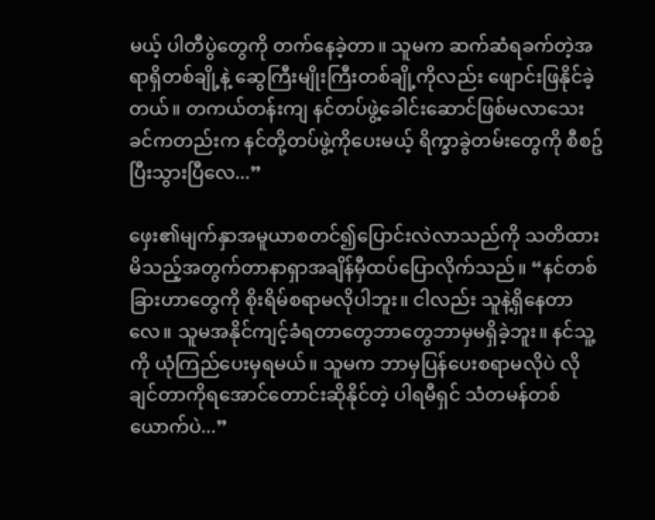မယ့် ပါတီပွဲတွေကို တက်နေခဲ့တာ။ သူမက ဆက်ဆံရခက်တဲ့အရာရှိတစ်ချို့နဲ့ ဆွေကြီးမျိုးကြီးတစ်ချို့ကိုလည်း ဖျောင်းဖြနိုင်ခဲ့တယ်။ တကယ်တန်းကျ နင်တပ်ဖွဲ့ခေါင်းဆောင်ဖြစ်မလာသေးခင်ကတည်းက နင်တို့တပ်ဖွဲ့ကိုပေးမယ့် ရိက္ခာခွဲတမ်းတွေကို စီစဥ်ပြီးသွားပြီလေ...”

ဖှေး၏မျက်နှာအမူယာစတင်၍ပြောင်းလဲလာသည်ကို သတိထားမိသည့်အတွက်တာနာရှာအချိန်မှီထပ်ပြောလိုက်သည်။ “နင်တစ်ခြားဟာတွေကို စိုးရိမ်စရာမလိုပါဘူး။ ငါလည်း သူနဲ့ရှိနေတာလေ။ သူမအနိုင်ကျင့်ခံရတာတွေဘာတွေဘာမှမရှိခဲ့ဘူး။ နင်သူ့ကို ယုံကြည်ပေးမှရမယ်။ သူမက ဘာမှပြန်ပေးစရာမလိုပဲ လိုချင်တာကိုရအောင်တောင်းဆိုနိုင်တဲ့ ပါရမီရှင် သံတမန်တစ်ယောက်ပဲ...”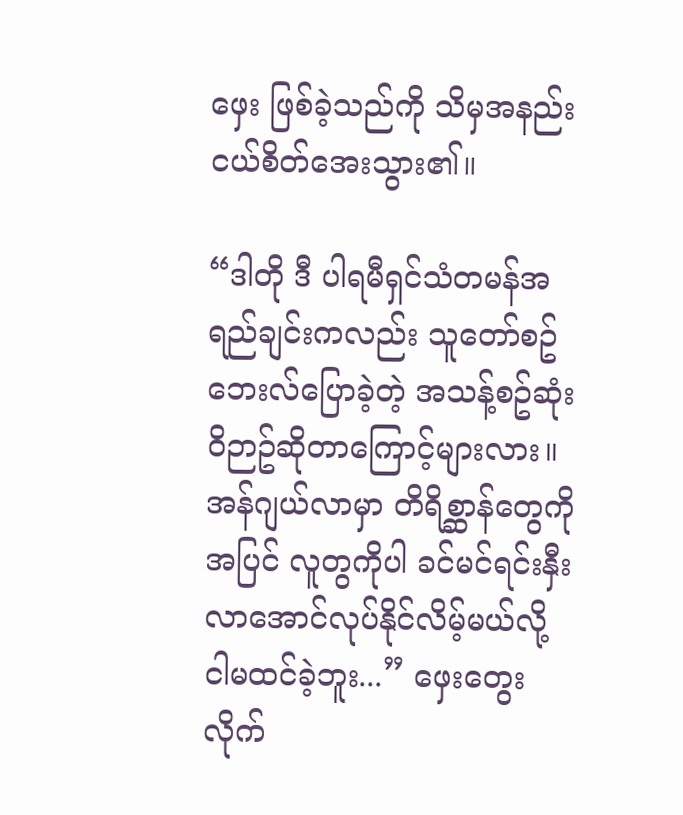ဖှေး ဖြစ်ခဲ့သည်ကို သိမှအနည်းငယ်စိတ်အေးသွား၏။

“ဒါတို ဒီ ပါရမီရှင်သံတမန်အရည်ချင်းကလည်း သူတော်စဥ်ဘေးလ်ပြောခဲ့တဲ့ အသန့်စဥ်ဆုံး၀ိဉာဥ်ဆိုတာကြောင့်များလား။ အန်ဂျယ်လာမှာ တိရိစ္ဆာန်တွေကိုအပြင် လူတွကိုပါ ခင်မင်ရင်းနှီးလာအောင်လုပ်နိုင်လိမ့်မယ်လို့ ငါမထင်ခဲ့ဘူး...” ဖှေးတွေးလိုက်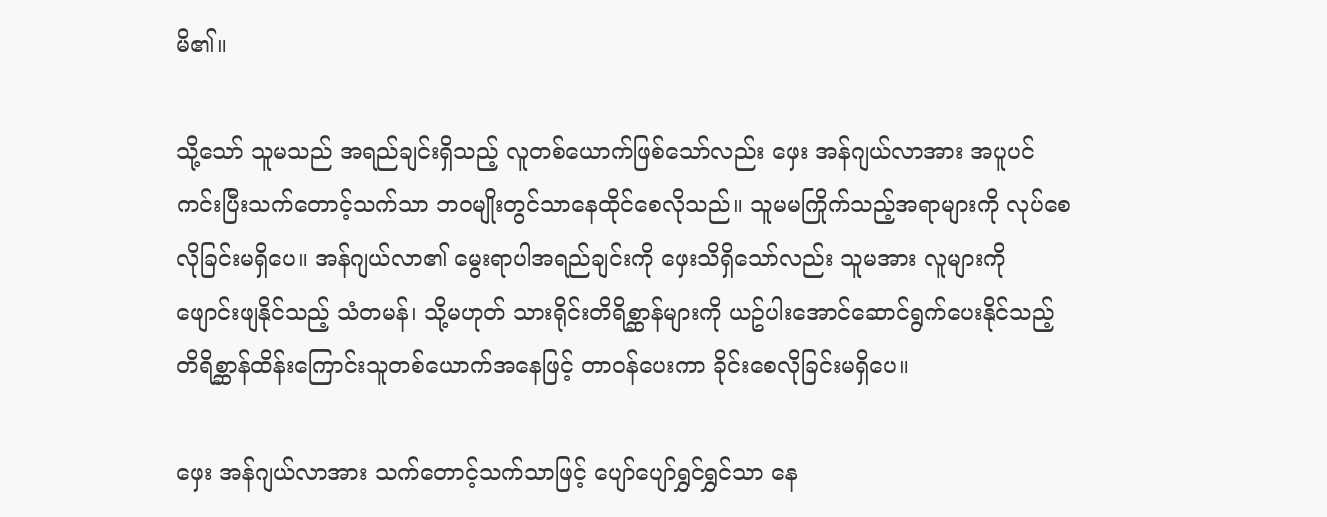မိ၏။

သို့သော် သူမသည် အရည်ချင်းရှိသည့် လူတစ်ယောက်ဖြစ်သော်လည်း ဖှေး အန်ဂျယ်လာအား အပူပင်ကင်းပြီးသက်တောင့်သက်သာ ဘ၀မျိုးတွင်သာနေထိုင်စေလိုသည်။ သူမမကြိုက်သည့်အရာများကို လုပ်စေလိုခြင်းမရှိပေ။ အန်ဂျယ်လာ၏ မွေးရာပါအရည်ချင်းကို ဖှေးသိရှိသော်လည်း သူမအား လူများကို ဖျောင်းဖျနိုင်သည့် သံတမန်၊ သို့မဟုတ် သားရိုင်းတိရိစ္ဆာန်များကို ယဥ်ပါးအောင်ဆောင်ရွက်ပေးနိုင်သည့် တိရိစ္ဆာန်ထိန်းကြောင်းသူတစ်ယောက်အနေဖြင့် တာ၀န်ပေးကာ ခိုင်းစေလိုခြင်းမရှိပေ။

ဖှေး အန်ဂျယ်လာအား သက်တောင့်သက်သာဖြင့် ပျော်ပျော်ရွှင်ရွှင်သာ နေ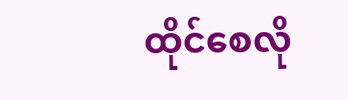ထိုင်စေလို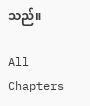သည်။

All Chapters